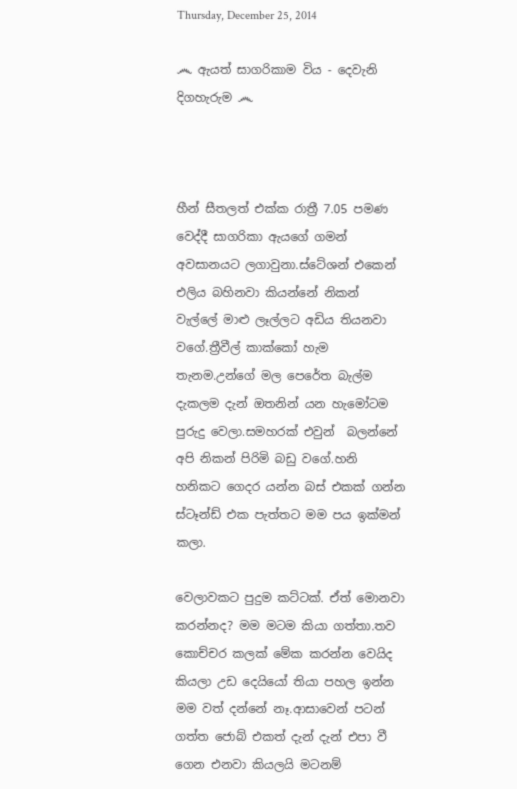Thursday, December 25, 2014

෴ ඇයත් සාගරිකාම විය - දෙවැනි දිගහැරුම ෴



හීන් සීතලත් එක්ක රාත්‍රී 7.05 පමණ වෙද්දී සාගරිකා ඇයගේ ගමන් අවසානයට ලගාවුනා.ස්ටේශන් එකෙන් එලිය බහිනවා කියන්නේ නිකන් වැල්ලේ මාළු ලෑල්ලට අඩිය තියනවා වගේ.ත්‍රීවීල් කාක්කෝ හැම තැනම.උන්ගේ මල පෙරේත බැල්ම දැකලම දැන් ඔතනින් යන හැමෝටම  පුරුදු වෙලා.සමහරක් එවුන්  බලන්නේ අපි නිකන් පිරිමි බඩු වගේ.හනි හනිකට ගෙදර යන්න බස් එකක් ගන්න ස්ටෑන්ඩ් එක පැත්තට මම පය ඉක්මන් කලා.

වෙලාවකට පුදුම කට්ටක්. ඒත් මොනවා කරන්නද? මම මටම කියා ගත්තා.තව කොච්චර කලක් මේක කරන්න වෙයිද කියලා උඩ දෙයියෝ තියා පහල ඉන්න මම වත් දන්නේ නෑ.ආසාවෙන් පටන් ගත්ත ජොබ් එකත් දැන් දැන් එපා වී ගෙන එනවා කියලයි මටනම්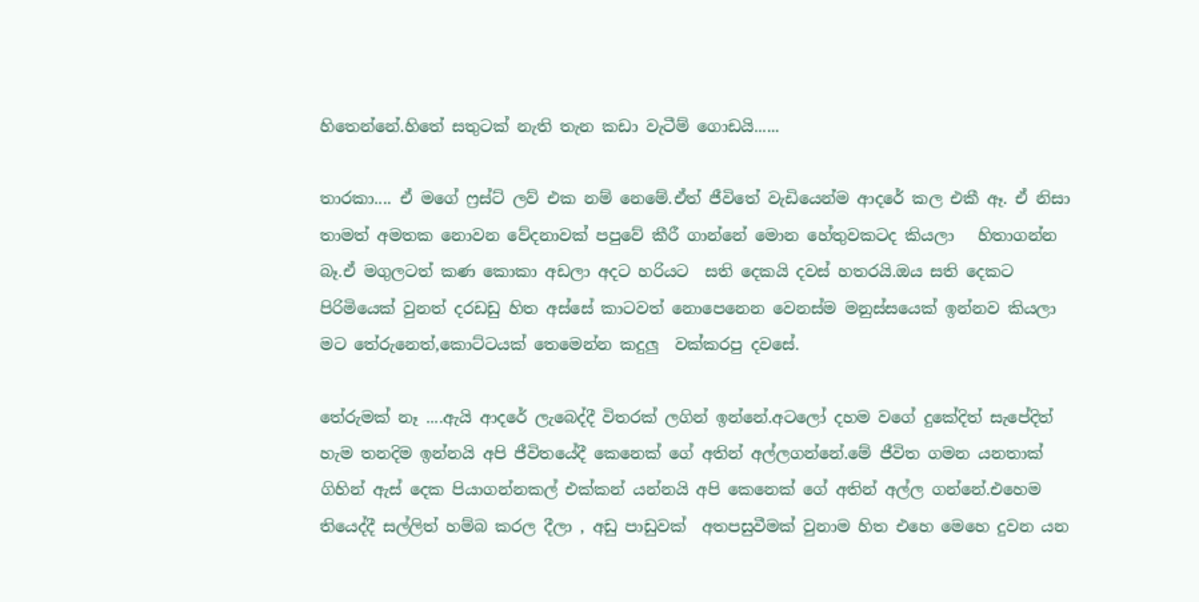හිතෙන්නේ.හිතේ සතුටක් නැති තැන කඩා වැටීම් ගොඩයි......

තාරකා.... ඒ මගේ ෆ්‍රස්ට් ලව් එක නම් නෙමේ.ඒත් ජීවිතේ වැඩියෙන්ම ආදරේ කල එකී ඈ. ඒ නිසා තාමත් අමතක නොවන වේදනාවක් පපුවේ කීරී ගාන්නේ මොන හේතුවකටද කියලා   හිතාගන්න බෑ.ඒ මගුලටත් කණ කොකා අඩලා අදට හරියට  සති දෙකයි දවස් හතරයි.ඔය සති දෙකට පිරිමියෙක් වුනත් දරඩඩු හිත අස්සේ කාටවත් නොපෙනෙන වෙනස්ම මනුස්සයෙක් ඉන්නව කියලා මට තේරුනෙත්,කොට්ටයක් තෙමෙන්න කදුලු  වක්කරපු දවසේ.

තේරුමක් නෑ ....ඇයි ආදරේ ලැබෙද්දී විතරක් ලගින් ඉන්නේ.අටලෝ දහම වගේ දුකේදිත් සැපේදිත් හැම තනදිම ඉන්නයි අපි ජීවිතයේදී කෙනෙක් ගේ අතින් අල්ලගන්නේ.මේ ජීවිත ගමන යනතාක් ගිහින් ඇස් දෙක පියාගන්නකල් එක්කන් යන්නයි අපි කෙනෙක් ගේ අතින් අල්ල ගන්නේ.එහෙම තියෙද්දී සල්ලිත් හම්බ කරල දීලා , අඩු පාඩුවක්  අතපසුවීමක් වුනාම හිත එහෙ මෙහෙ දුවන යන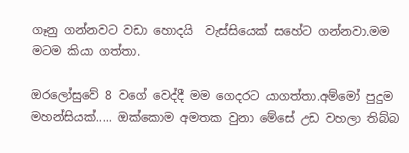ගෑනු ගන්නවට වඩා හොදයි  වැස්සියෙක් සහේට ගන්නවා.මම මටම කියා ගත්තා.

ඔරලෝසුවේ 8 වගේ වෙද්දී මම ගෙදරට යාගත්තා.අම්මෝ පුදුම මහන්සියක්..... ඔක්කොම අමතක වුනා මේසේ උඩ වහලා තිබ්බ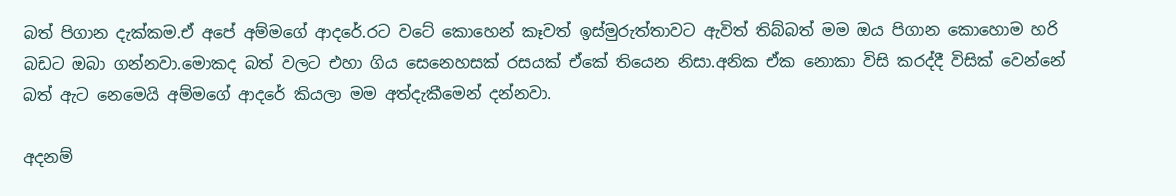බත් පිගාන දැක්කම.ඒ අපේ අම්මගේ ආදරේ.රට වටේ කොහෙන් කෑවත් ඉස්මුරුත්තාවට ඇවිත් තිබ්බත් මම ඔය පිගාන කොහොම හරි බඩට ඔබා ගන්නවා.මොකද බත් වලට එහා ගිය සෙනෙහසක් රසයක් ඒකේ තියෙන නිසා.අනික ඒක නොකා විසි කරද්දී විසික් වෙන්නේ බත් ඇට නෙමෙයි අම්මගේ ආදරේ කියලා මම අත්දැකීමෙන් දන්නවා.

අදනම්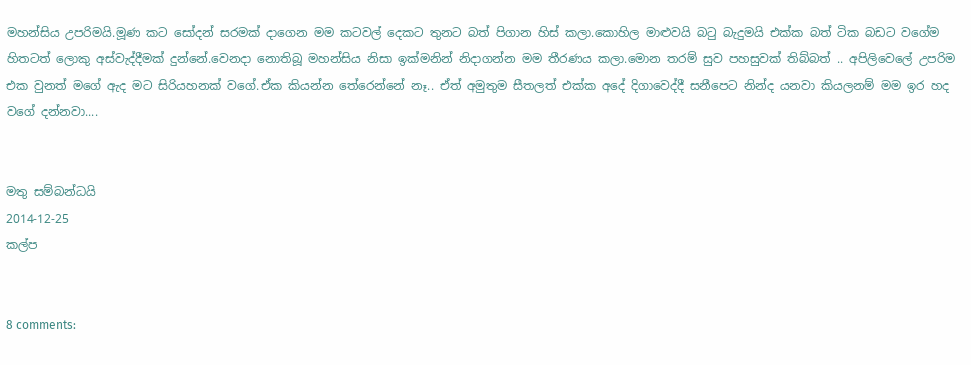මහන්සිය උපරිමයි.මූණ කට සෝදන් සරමක් දාගෙන මම කටවල් දෙකට තුනට බත් පිගාන හිස් කලා.කොහිල මාළුවයි බටු බැදුමයි එක්ක බත් ටික බඩට වගේම හිතටත් ලොකු අස්වැද්දීමක් දුන්නේ.වෙනදා නොතිබූ මහන්සිය නිසා ඉක්මනින් නිදාගන්න මම තීරණය කලා.මොන තරම් සුව පහසුවක් තිබ්බත් .. අපිලිවෙලේ උපරිම එක වුනත් මගේ ඇද මට සිරියහනක් වගේ.ඒක කියන්න තේරෙන්නේ නෑ.. ඒත් අමුතුම සීතලත් එක්ක අදේ දිගාවෙද්දී සනීපෙට නින්ද යනවා කියලනම් මම ඉර හද වගේ දන්නවා....


මතු සම්බන්ධයි
2014-12-25
කල්ප


8 comments: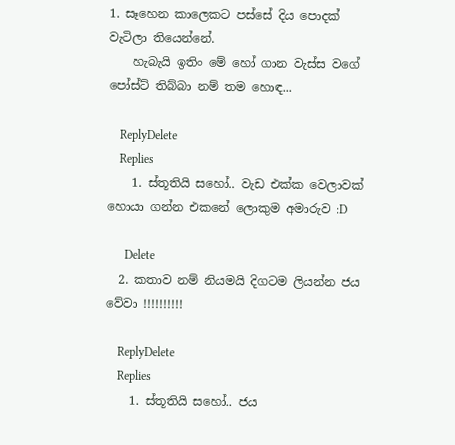1. සෑහෙන කාලෙකට පස්සේ දිය පොදක් වැටිලා තියෙන්නේ.
    හැබැයි ඉතිං මේ හෝ ගාන වැස්ස වගේ පෝස්ට් තිබ්බා නම් තම හොඳ...

    ReplyDelete
    Replies
    1. ස්තූතියි සහෝ.. වැඩ එක්ක වෙලාවක් හොයා ගන්න එකනේ ලොකුම අමාරුව :D

      Delete
  2. කතාව නම් නියමයි දිගටම ලියන්න ජය වේවා !!!!!!!!!!

    ReplyDelete
    Replies
    1. ස්තූතියි සහෝ.. ජය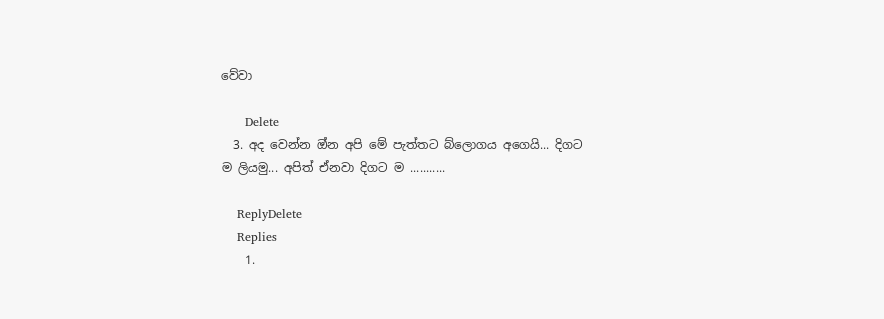වේවා

      Delete
  3. අද වෙන්න ඔ්න අපි මේ පැත්තට බ්ලොගය අගෙයි... දිගට ම ලියමු... අපිත් ඒනවා දිගට ම ...........

    ReplyDelete
    Replies
    1.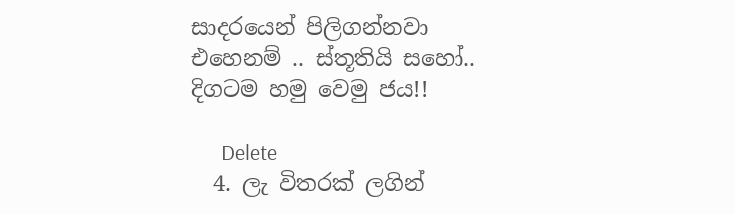සාදරයෙන් පිලිගන්නවා එහෙනම් .. ස්තූතියි සහෝ.. දිගටම හමු වෙමු ජය!!

      Delete
  4. ලැ විතරක් ලගින්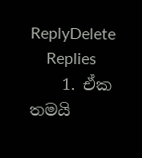ReplyDelete
    Replies
    1. ඒක තමයි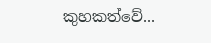කුහකත්වේ...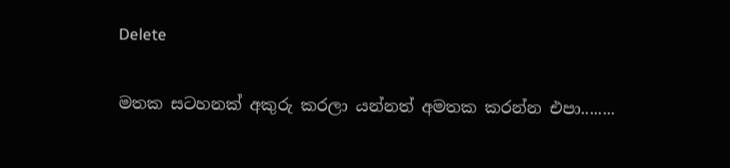Delete

මතක සටහනක් අකුරු කරලා යන්නත් අමතක කරන්න එපා........